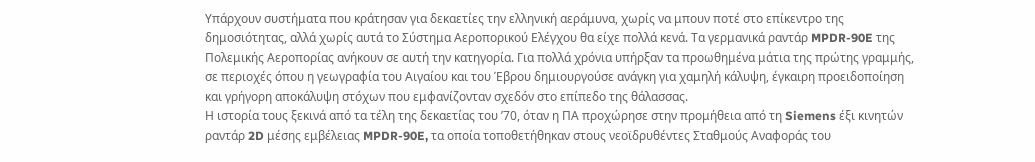Υπάρχουν συστήματα που κράτησαν για δεκαετίες την ελληνική αεράμυνα, χωρίς να μπουν ποτέ στο επίκεντρο της δημοσιότητας, αλλά χωρίς αυτά το Σύστημα Αεροπορικού Ελέγχου θα είχε πολλά κενά. Τα γερμανικά ραντάρ MPDR-90E της Πολεμικής Αεροπορίας ανήκουν σε αυτή την κατηγορία. Για πολλά χρόνια υπήρξαν τα προωθημένα μάτια της πρώτης γραμμής, σε περιοχές όπου η γεωγραφία του Αιγαίου και του Έβρου δημιουργούσε ανάγκη για χαμηλή κάλυψη, έγκαιρη προειδοποίηση και γρήγορη αποκάλυψη στόχων που εμφανίζονταν σχεδόν στο επίπεδο της θάλασσας.
Η ιστορία τους ξεκινά από τα τέλη της δεκαετίας του ’70, όταν η ΠΑ προχώρησε στην προμήθεια από τη Siemens έξι κινητών ραντάρ 2D μέσης εμβέλειας MPDR-90E, τα οποία τοποθετήθηκαν στους νεοϊδρυθέντες Σταθμούς Αναφοράς του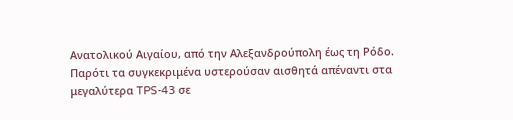Ανατολικού Αιγαίου, από την Αλεξανδρούπολη έως τη Ρόδο. Παρότι τα συγκεκριμένα υστερούσαν αισθητά απέναντι στα μεγαλύτερα TPS-43 σε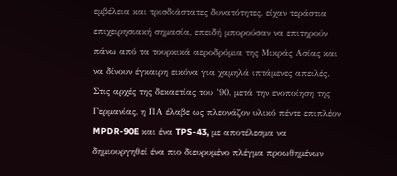εμβέλεια και τρισδιάστατες δυνατότητες, είχαν τεράστια επιχειρησιακή σημασία, επειδή μπορούσαν να επιτηρούν πάνω από τα τουρκικά αεροδρόμια της Μικράς Ασίας και να δίνουν έγκαιρη εικόνα για χαμηλά ιπτάμενες απειλές.
Στις αρχές της δεκαετίας του ’90, μετά την ενοποίηση της Γερμανίας, η ΠΑ έλαβε ως πλεονάζον υλικό πέντε επιπλέον MPDR-90E και ένα TPS-43, με αποτέλεσμα να δημιουργηθεί ένα πιο διευρυμένο πλέγμα προωθημένων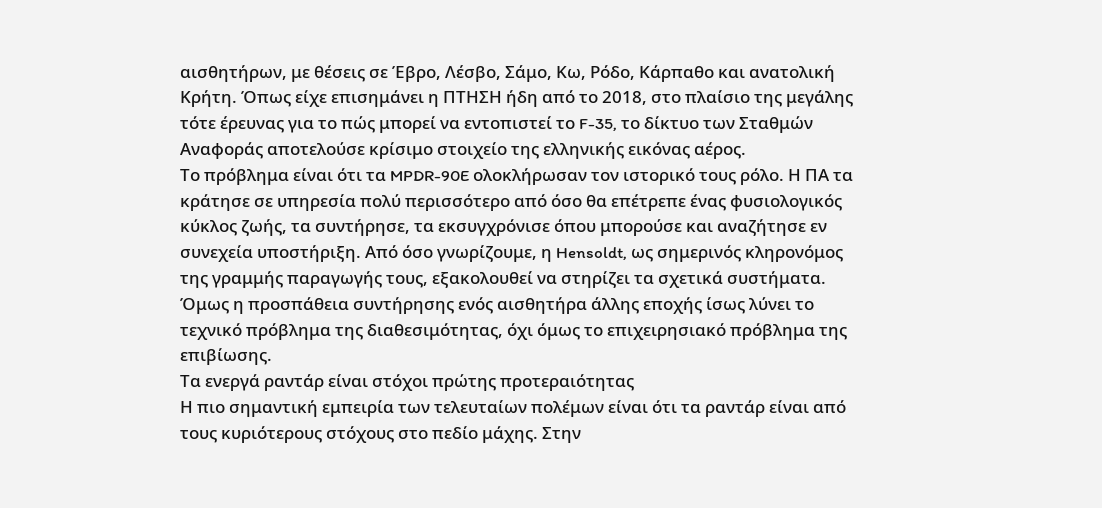αισθητήρων, με θέσεις σε Έβρο, Λέσβο, Σάμο, Κω, Ρόδο, Κάρπαθο και ανατολική Κρήτη. Όπως είχε επισημάνει η ΠΤΗΣΗ ήδη από το 2018, στο πλαίσιο της μεγάλης τότε έρευνας για το πώς μπορεί να εντοπιστεί το F-35, το δίκτυο των Σταθμών Αναφοράς αποτελούσε κρίσιμο στοιχείο της ελληνικής εικόνας αέρος.
Το πρόβλημα είναι ότι τα MPDR-90E ολοκλήρωσαν τον ιστορικό τους ρόλο. Η ΠΑ τα κράτησε σε υπηρεσία πολύ περισσότερο από όσο θα επέτρεπε ένας φυσιολογικός κύκλος ζωής, τα συντήρησε, τα εκσυγχρόνισε όπου μπορούσε και αναζήτησε εν συνεχεία υποστήριξη. Από όσο γνωρίζουμε, η Hensoldt, ως σημερινός κληρονόμος της γραμμής παραγωγής τους, εξακολουθεί να στηρίζει τα σχετικά συστήματα. Όμως η προσπάθεια συντήρησης ενός αισθητήρα άλλης εποχής ίσως λύνει το τεχνικό πρόβλημα της διαθεσιμότητας, όχι όμως το επιχειρησιακό πρόβλημα της επιβίωσης.
Τα ενεργά ραντάρ είναι στόχοι πρώτης προτεραιότητας
Η πιο σημαντική εμπειρία των τελευταίων πολέμων είναι ότι τα ραντάρ είναι από τους κυριότερους στόχους στο πεδίο μάχης. Στην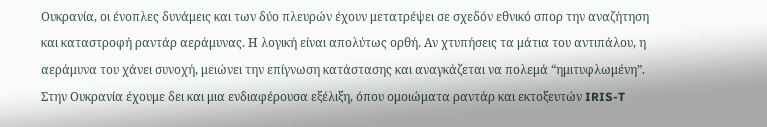Ουκρανία, οι ένοπλες δυνάμεις και των δύο πλευρών έχουν μετατρέψει σε σχεδόν εθνικό σπορ την αναζήτηση και καταστροφή ραντάρ αεράμυνας. Η λογική είναι απολύτως ορθή. Αν χτυπήσεις τα μάτια του αντιπάλου, η αεράμυνα του χάνει συνοχή, μειώνει την επίγνωση κατάστασης και αναγκάζεται να πολεμά “ημιτυφλωμένη”. Στην Ουκρανία έχουμε δει και μια ενδιαφέρουσα εξέλιξη, όπου ομοιώματα ραντάρ και εκτοξευτών IRIS-T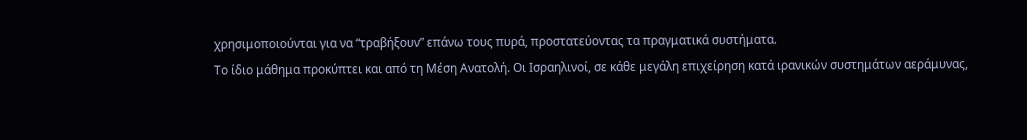χρησιμοποιούνται για να “τραβήξουν” επάνω τους πυρά, προστατεύοντας τα πραγματικά συστήματα.
Το ίδιο μάθημα προκύπτει και από τη Μέση Ανατολή. Οι Ισραηλινοί, σε κάθε μεγάλη επιχείρηση κατά ιρανικών συστημάτων αεράμυνας,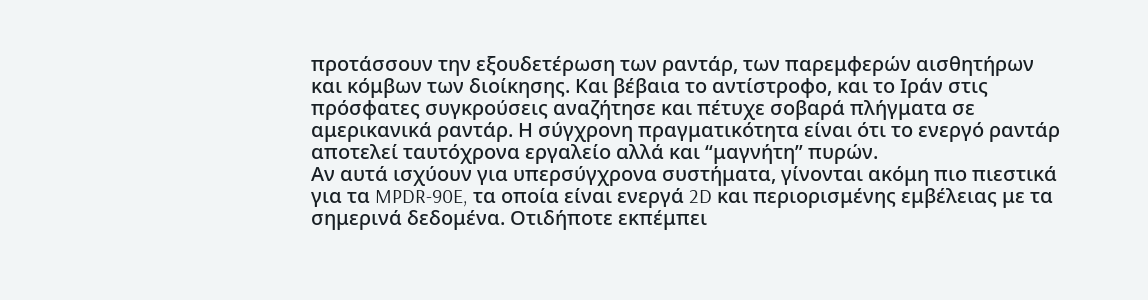προτάσσουν την εξουδετέρωση των ραντάρ, των παρεμφερών αισθητήρων και κόμβων των διοίκησης. Και βέβαια το αντίστροφο, και το Ιράν στις πρόσφατες συγκρούσεις αναζήτησε και πέτυχε σοβαρά πλήγματα σε αμερικανικά ραντάρ. Η σύγχρονη πραγματικότητα είναι ότι το ενεργό ραντάρ αποτελεί ταυτόχρονα εργαλείο αλλά και “μαγνήτη” πυρών.
Αν αυτά ισχύουν για υπερσύγχρονα συστήματα, γίνονται ακόμη πιο πιεστικά για τα MPDR-90E, τα οποία είναι ενεργά 2D και περιορισμένης εμβέλειας με τα σημερινά δεδομένα. Οτιδήποτε εκπέμπει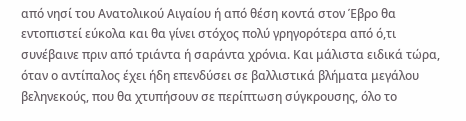από νησί του Ανατολικού Αιγαίου ή από θέση κοντά στον Έβρο θα εντοπιστεί εύκολα και θα γίνει στόχος πολύ γρηγορότερα από ό,τι συνέβαινε πριν από τριάντα ή σαράντα χρόνια. Και μάλιστα ειδικά τώρα, όταν ο αντίπαλος έχει ήδη επενδύσει σε βαλλιστικά βλήματα μεγάλου βεληνεκούς, που θα χτυπήσουν σε περίπτωση σύγκρουσης, όλο το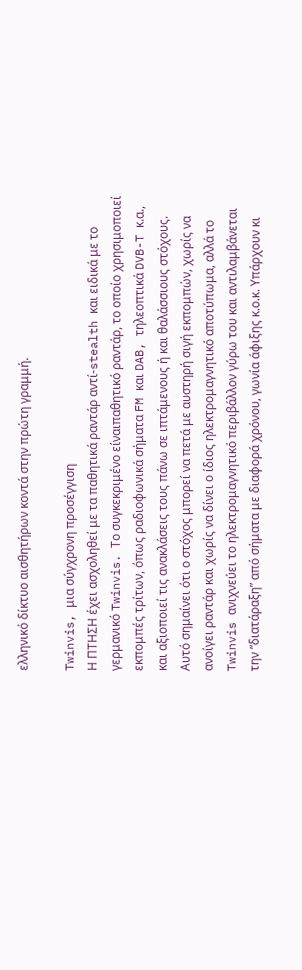ελληνικό δίκτυο αισθητήρων κοντά στην πρώτη γραμμή.

Twinvis, μια σύγχρονη προσέγγιση
Η ΠΤΗΣΗ έχει ασχοληθεί με τα παθητικά ραντάρ αντί-stealth και ειδικά με το γερμανικό Twinvis. Το συγκεκριμένο είναιπαθητικό ραντάρ, το οποίο χρησιμοποιεί εκπομπές τρίτων, όπως ραδιοφωνικά σήματα FM και DAB, τηλεοπτικά DVB-T κ.α., και αξιοποιεί τις ανακλάσεις τους πάνω σε ιπτάμενους ή και θαλάσσιους στόχους.
Αυτό σημαίνει ότι ο στόχος μπορεί να πετά με αυστηρή σιγή εκπομπών, χωρίς να ανοίγει ραντάρ και χωρίς να δίνει ο ίδιος ηλεκτρομαγνητικό αποτύπωμα, αλλά το Twinvis ανιχνεύει το ηλεκτρομαγνητικό περιβάλλον γύρω του και αντιλαμβάνεται την “διατάραξη” από σήματα με διαφορά χρόνου, γωνία άφιξης κ.ο.κ. Υπάρχουν κι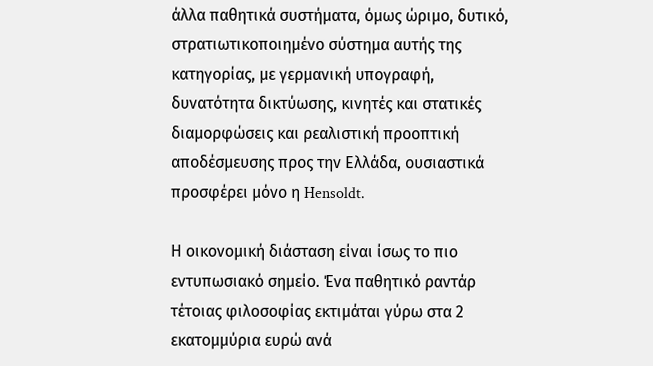άλλα παθητικά συστήματα, όμως ώριμο, δυτικό, στρατιωτικοποιημένο σύστημα αυτής της κατηγορίας, με γερμανική υπογραφή, δυνατότητα δικτύωσης, κινητές και στατικές διαμορφώσεις και ρεαλιστική προοπτική αποδέσμευσης προς την Ελλάδα, ουσιαστικά προσφέρει μόνο η Hensoldt.

Η οικονομική διάσταση είναι ίσως το πιο εντυπωσιακό σημείο. Ένα παθητικό ραντάρ τέτοιας φιλοσοφίας εκτιμάται γύρω στα 2 εκατομμύρια ευρώ ανά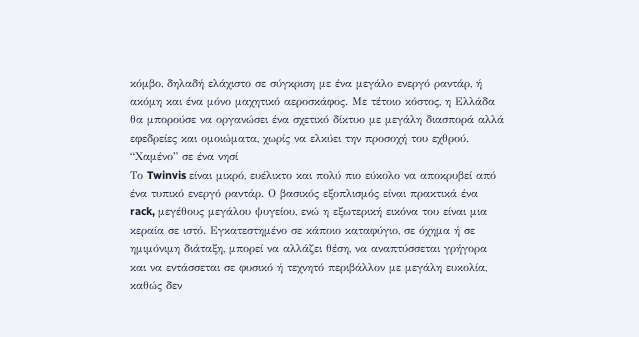κόμβο, δηλαδή ελάχιστο σε σύγκριση με ένα μεγάλο ενεργό ραντάρ, ή ακόμη και ένα μόνο μαχητικό αεροσκάφος. Με τέτοιο κόστος, η Ελλάδα θα μπορούσε να οργανώσει ένα σχετικό δίκτυο με μεγάλη διασπορά αλλά εφεδρείες και ομοιώματα, χωρίς να ελκύει την προσοχή του εχθρού.
“Χαμένο” σε ένα νησί
Το Twinvis είναι μικρό, ευέλικτο και πολύ πιο εύκολο να αποκρυβεί από ένα τυπικό ενεργό ραντάρ. Ο βασικός εξοπλισμός είναι πρακτικά ένα rack, μεγέθους μεγάλου ψυγείου, ενώ η εξωτερική εικόνα του είναι μια κεραία σε ιστό. Εγκατεστημένο σε κάποιο καταφύγιο, σε όχημα ή σε ημιμόνιμη διάταξη, μπορεί να αλλάζει θέση, να αναπτύσσεται γρήγορα και να εντάσσεται σε φυσικό ή τεχνητό περιβάλλον με μεγάλη ευκολία, καθώς δεν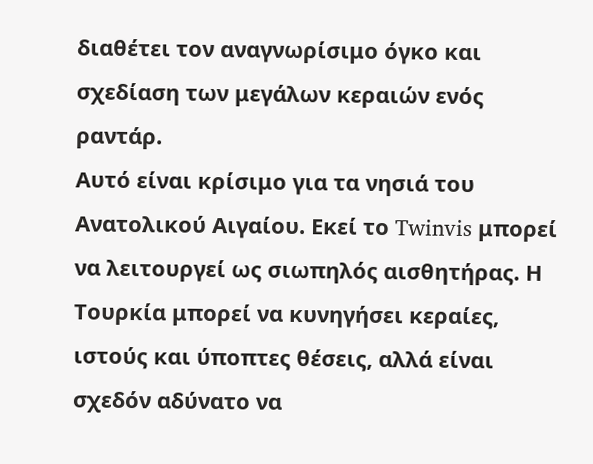διαθέτει τον αναγνωρίσιμο όγκο και σχεδίαση των μεγάλων κεραιών ενός ραντάρ.
Αυτό είναι κρίσιμο για τα νησιά του Ανατολικού Αιγαίου. Εκεί το Twinvis μπορεί να λειτουργεί ως σιωπηλός αισθητήρας. Η Τουρκία μπορεί να κυνηγήσει κεραίες, ιστούς και ύποπτες θέσεις, αλλά είναι σχεδόν αδύνατο να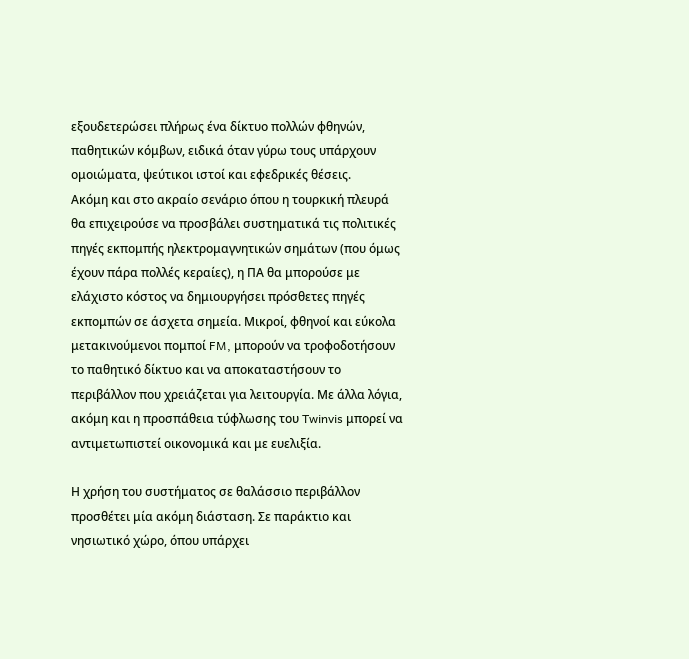εξουδετερώσει πλήρως ένα δίκτυο πολλών φθηνών, παθητικών κόμβων, ειδικά όταν γύρω τους υπάρχουν ομοιώματα, ψεύτικοι ιστοί και εφεδρικές θέσεις.
Ακόμη και στο ακραίο σενάριο όπου η τουρκική πλευρά θα επιχειρούσε να προσβάλει συστηματικά τις πολιτικές πηγές εκπομπής ηλεκτρομαγνητικών σημάτων (που όμως έχουν πάρα πολλές κεραίες), η ΠΑ θα μπορούσε με ελάχιστο κόστος να δημιουργήσει πρόσθετες πηγές εκπομπών σε άσχετα σημεία. Μικροί, φθηνοί και εύκολα μετακινούμενοι πομποί FM, μπορούν να τροφοδοτήσουν το παθητικό δίκτυο και να αποκαταστήσουν το περιβάλλον που χρειάζεται για λειτουργία. Με άλλα λόγια, ακόμη και η προσπάθεια τύφλωσης του Twinvis μπορεί να αντιμετωπιστεί οικονομικά και με ευελιξία.

Η χρήση του συστήματος σε θαλάσσιο περιβάλλον προσθέτει μία ακόμη διάσταση. Σε παράκτιο και νησιωτικό χώρο, όπου υπάρχει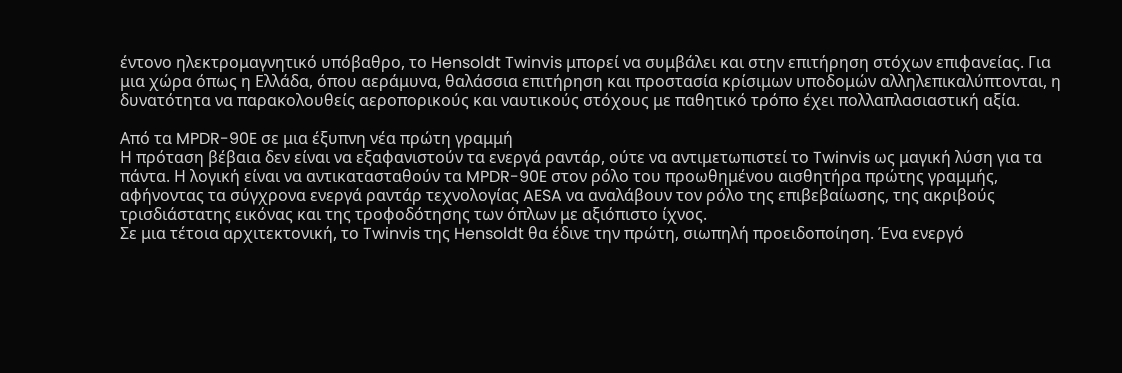έντονο ηλεκτρομαγνητικό υπόβαθρο, το Hensoldt Twinvis μπορεί να συμβάλει και στην επιτήρηση στόχων επιφανείας. Για μια χώρα όπως η Ελλάδα, όπου αεράμυνα, θαλάσσια επιτήρηση και προστασία κρίσιμων υποδομών αλληλεπικαλύπτονται, η δυνατότητα να παρακολουθείς αεροπορικούς και ναυτικούς στόχους με παθητικό τρόπο έχει πολλαπλασιαστική αξία.

Από τα MPDR-90E σε μια έξυπνη νέα πρώτη γραμμή
Η πρόταση βέβαια δεν είναι να εξαφανιστούν τα ενεργά ραντάρ, ούτε να αντιμετωπιστεί το Twinvis ως μαγική λύση για τα πάντα. Η λογική είναι να αντικατασταθούν τα MPDR-90E στον ρόλο του προωθημένου αισθητήρα πρώτης γραμμής, αφήνοντας τα σύγχρονα ενεργά ραντάρ τεχνολογίας AESA να αναλάβουν τον ρόλο της επιβεβαίωσης, της ακριβούς τρισδιάστατης εικόνας και της τροφοδότησης των όπλων με αξιόπιστο ίχνος.
Σε μια τέτοια αρχιτεκτονική, το Twinvis της Hensoldt θα έδινε την πρώτη, σιωπηλή προειδοποίηση. Ένα ενεργό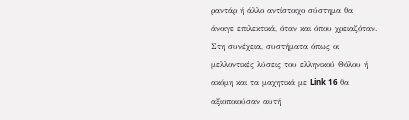ραντάρ ή άλλο αντίστοιχο σύστημα θα άνοιγε επιλεκτικά, όταν και όπου χρειαζόταν. Στη συνέχεια, συστήματα όπως οι μελλοντικές λύσεις του ελληνικού Θόλου ή ακόμη και τα μαχητικά με Link 16 θα αξιοποιούσαν αυτή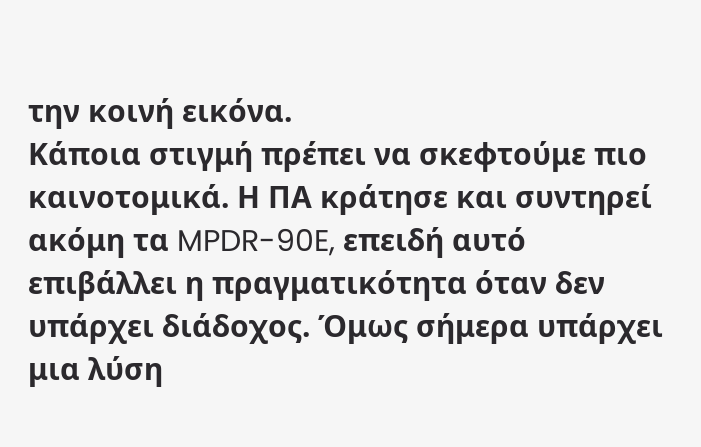την κοινή εικόνα.
Κάποια στιγμή πρέπει να σκεφτούμε πιο καινοτομικά. Η ΠΑ κράτησε και συντηρεί ακόμη τα MPDR-90E, επειδή αυτό επιβάλλει η πραγματικότητα όταν δεν υπάρχει διάδοχος. Όμως σήμερα υπάρχει μια λύση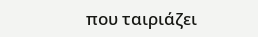που ταιριάζει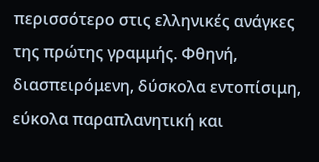περισσότερο στις ελληνικές ανάγκες της πρώτης γραμμής. Φθηνή, διασπειρόμενη, δύσκολα εντοπίσιμη, εύκολα παραπλανητική και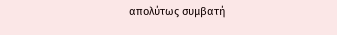απολύτως συμβατή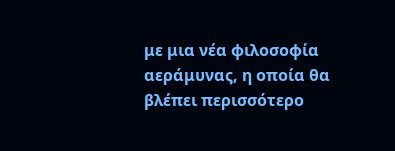με μια νέα φιλοσοφία αεράμυνας, η οποία θα βλέπει περισσότερο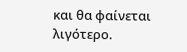και θα φαίνεται λιγότερο.